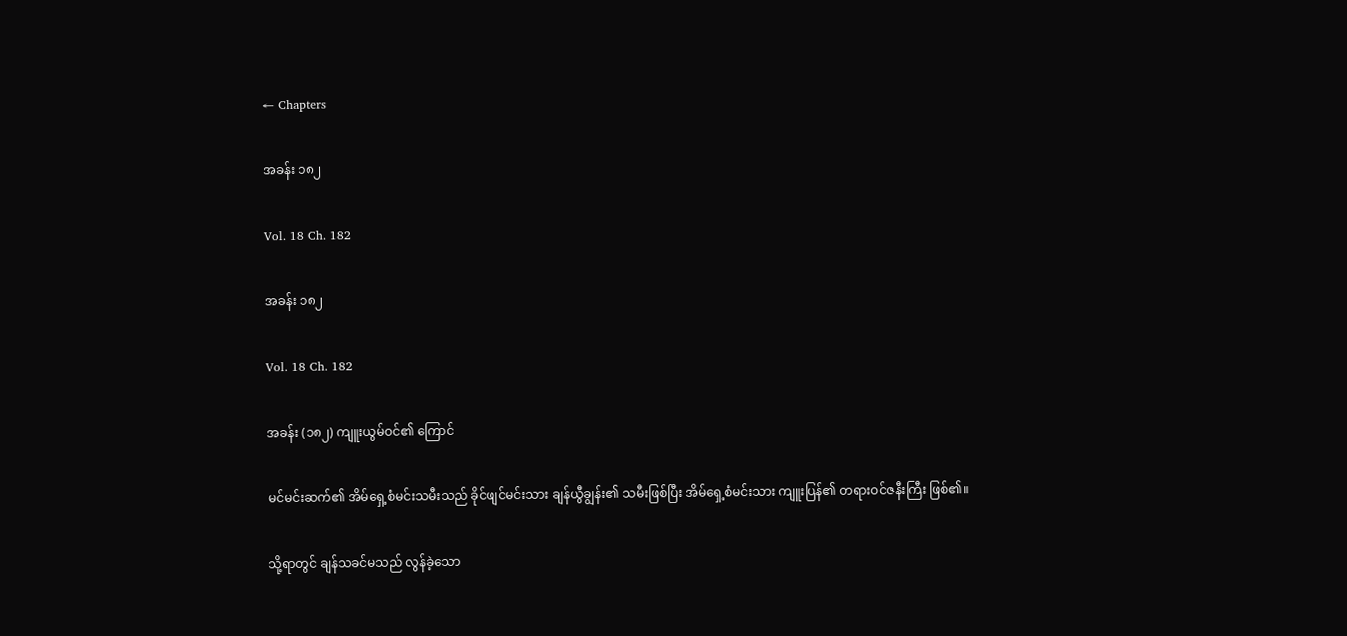← Chapters

အခန်း ၁၈၂

Vol. 18 Ch. 182

အခန်း ၁၈၂

Vol. 18 Ch. 182

အခန်း (၁၈၂) ကျူးယွမ်ဝင်၏ ကြောင်

မင်မင်းဆက်၏ အိမ်ရှေ့စံမင်းသမီးသည် ခိုင်ဖျင်မင်းသား ချန်ယွီချွန်း၏ သမီးဖြစ်ပြီး အိမ်ရှေ့စံမင်းသား ကျူးပြန်၏ တရားဝင်ဇနီးကြီး ဖြစ်၏။

သို့ရာတွင် ချန်သခင်မသည် လွန်ခဲ့သော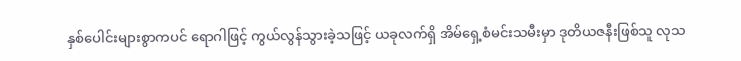နှစ်ပေါင်းများစွာကပင် ရောဂါဖြင့် ကွယ်လွန်သွားခဲ့သဖြင့် ယခုလက်ရှိ အိမ်ရှေ့စံမင်းသမီးမှာ ဒုတိယဇနီးဖြစ်သူ လုသ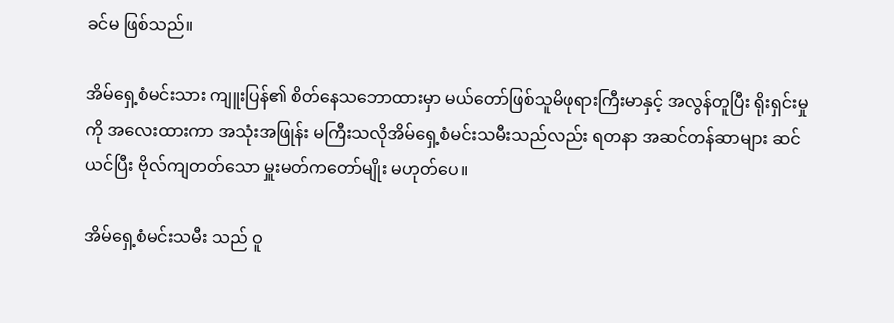ခင်မ ဖြစ်သည်။

အိမ်ရှေ့စံမင်းသား ကျူးပြန်၏ စိတ်နေသဘောထားမှာ မယ်တော်ဖြစ်သူမိဖုရားကြီးမာနှင့် အလွန်တူပြီး ရိုးရှင်းမှုကို အလေးထားကာ အသုံးအဖြုန်း မကြီးသလိုအိမ်ရှေ့စံမင်းသမီးသည်လည်း ရတနာ အဆင်တန်ဆာများ ဆင်ယင်ပြီး ဗိုလ်ကျတတ်သော မှူးမတ်ကတော်မျိုး မဟုတ်ပေ။

အိမ်ရှေ့စံမင်းသမီး သည် ဝူ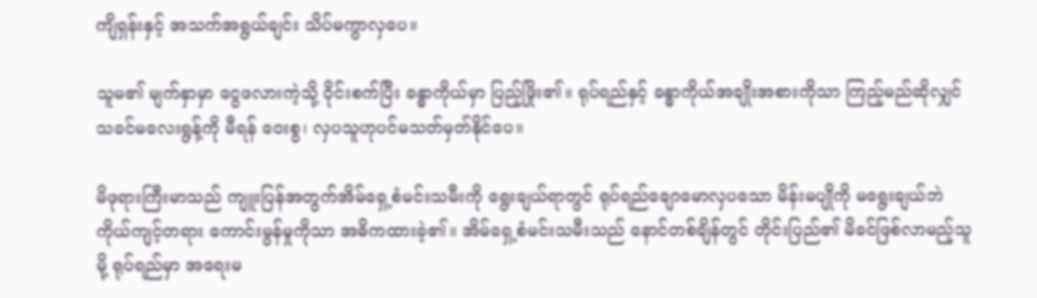ကျိရှန်းနှင့် အသက်အရွယ်ချင်း သိပ်မကွာလှပေ။

သူမ၏ မျက်နှာမှာ ငွေဖလားကဲ့သို့ ဝိုင်းစက်ပြီး ခန္ဓာကိုယ်မှာ ပြည့်ဖြိုး၏။ ရုပ်ရည်နှင့် ခန္ဓာကိုယ်အချိုးအစားကိုသာ ကြည့်မည်ဆိုလျှင် သခင်မလေးရွန့်ကို မီရန် ဝေးစွ၊ လှပသူဟုပင်မသတ်မှတ်နိုင်ပေ။

မိဖုရားကြီးမာသည် ကျူးပြန်အတွက်အိမ်ရှေ့စံမင်းသမီးကို ရွေးချယ်ရာတွင် ရုပ်ရည်ချောမောလှပသော မိန်းမပျိုကို မရွေးချယ်ဘဲ ကိုယ်ကျင့်တရား ကောင်းမွန်မှုကိုသာ အဓိကထားခဲ့၏။ အိမ်ရှေ့စံမင်းသမီးသည် နောင်တစ်ချိန်တွင် တိုင်းပြည်၏ မိခင်ဖြစ်လာမည့်သူမို့ ရုပ်ရည်မှာ အရေးမ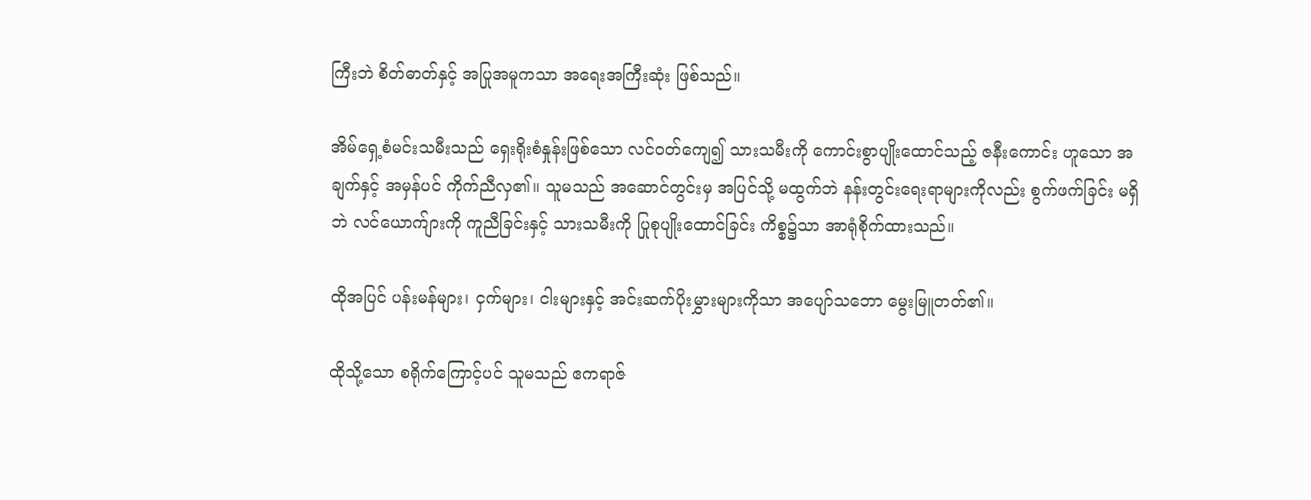ကြီးဘဲ စိတ်ဓာတ်နှင့် အပြုအမူကသာ အရေးအကြီးဆုံး ဖြစ်သည်။

အိမ်ရှေ့စံမင်းသမီးသည် ရှေးရိုးစံနှုန်းဖြစ်သော လင်ဝတ်ကျေ၍ သားသမီးကို ကောင်းစွာပျိုးထောင်သည့် ဇနီးကောင်း ဟူသော အချက်နှင့် အမှန်ပင် ကိုက်ညီလှ၏။ သူမသည် အဆောင်တွင်းမှ အပြင်သို့ မထွက်ဘဲ နန်းတွင်းရေးရာများကိုလည်း စွက်ဖက်ခြင်း မရှိဘဲ လင်ယောက်ျားကို ကူညီခြင်းနှင့် သားသမီးကို ပြုစုပျိုးထောင်ခြင်း ကိစ္စ၌သာ အာရုံစိုက်ထားသည်။

ထိုအပြင် ပန်းမန်များ၊ ငှက်များ၊ ငါးများနှင့် အင်းဆက်ပိုးမွှားများကိုသာ အပျော်သဘော မွေးမြူတတ်၏။

ထိုသို့သော စရိုက်ကြောင့်ပင် သူမသည် ဧကရာဇ်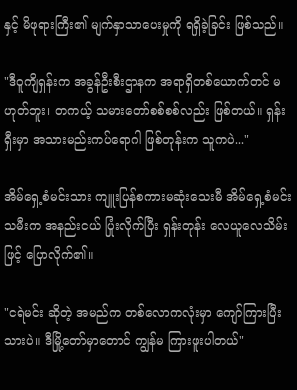နှင့် မိဖုရားကြီး၏ မျက်နှာသာပေးမှုကို ရရှိခဲ့ခြင်း ဖြစ်သည်။

"ဒီဝူကျိရှန်းက အခွန်ဦးစီးဌာနက အရာရှိတစ်ယောက်တင် မဟုတ်ဘူး၊ တကယ့် သမားတော်စစ်စစ်လည်း ဖြစ်တယ်။ ရှန်းရှီးမှာ အသားမည်းကပ်ရောဂါ ဖြစ်တုန်းက သူကပဲ..."

အိမ်ရှေ့စံမင်းသား ကျူးပြန်စကားမဆုံးသေးမီ အိမ်ရှေ့စံမင်းသမီးက အနည်းငယ် ပြုံးလိုက်ပြီး ရှန်းတုန်း လေယူလေသိမ်းဖြင့် ပြောလိုက်၏။

"ငရဲမင်း ဆိုတဲ့ အမည်က တစ်လောကလုံးမှာ ကျော်ကြားပြီးသားပဲ။ ဒီမြို့တော်မှာတောင် ကျွန်မ ကြားဖူးပါတယ်"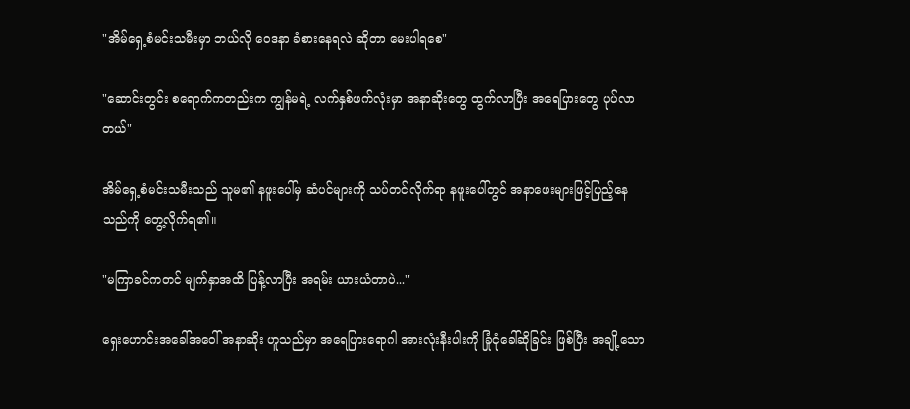"အိမ်ရှေ့စံမင်းသမီးမှာ ဘယ်လို ဝေဒနာ ခံစားနေရလဲ ဆိုတာ မေးပါရစေ"

"ဆောင်းတွင်း စ‌ရောက်ကတည်းက ကျွန်မရဲ့ လက်နှစ်ဖက်လုံးမှာ အနာဆိုးတွေ ထွက်လာပြီး အရေပြားတွေ ပုပ်လာတယ်"

အိမ်ရှေ့စံမင်းသမီးသည် သူမ၏ နဖူးပေါ်မှ ဆံပင်များကို သပ်တင်လိုက်ရာ နဖူးပေါ်တွင် အနာဖေးများဖြင့်ပြည့်နေသည်ကို တွေ့လိုက်ရ၏။

"မကြာခင်ကတင် မျက်နှာအထိ ပြန့်လာပြီး အရမ်း ယားယံတာပဲ..."

ရှေးဟောင်းအခေါ်အဝေါ် အနာဆိုး ဟူသည်မှာ အရေပြားရောဂါ အားလုံးနီးပါးကို ခြုံငုံခေါ်ဆိုခြင်း ဖြစ်ပြီး အချို့သော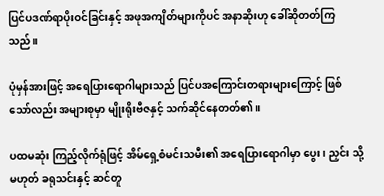ပြင်ပဒဏ်ရာပိုးဝင်ခြင်းနှင့် အဖုအကျိတ်များကိုပင် အနာဆိုးဟု ခေါ်ဆိုတတ်ကြသည်။

ပုံမှန်အားဖြင့် အရေပြားရောဂါများသည် ပြင်ပအကြောင်းတရားများကြောင့် ဖြစ်သော်လည်း အများစုမှာ မျိုးရိုးဗီဇနှင့် သက်ဆိုင်နေတတ်၏။

ပထမဆုံး ကြည့်လိုက်ရုံဖြင့် အိမ်ရှေ့စံမင်းသမီး၏ အရေပြားရောဂါမှာ ပွေး၊ ညှင်း သို့မဟုတ် ခရုသင်းနှင့် ဆင်တူ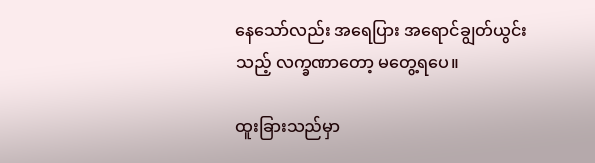နေသော်လည်း အရေပြား အရောင်ချွတ်ယွင်းသည့် လက္ခဏာတော့ မတွေ့ရပေ။

ထူးခြားသည်မှာ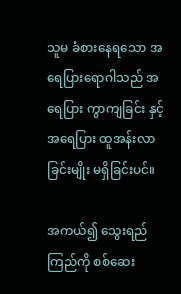သူမ ခံစားနေရသော အရေပြားရောဂါသည် အရေပြား ကွာကျခြင်း နှင့်အရေပြား ထူအန်းလာခြင်းမျိုး မရှိခြင်းပင်။

အကယ်၍ သွေးရည်ကြည်ကို စစ်ဆေး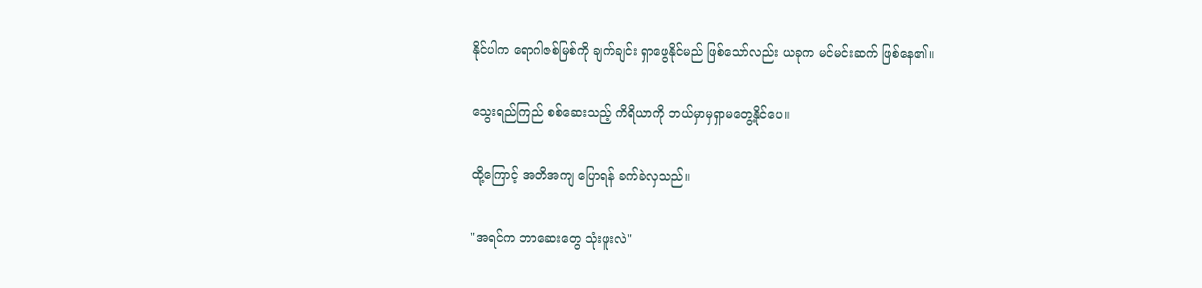နိုင်ပါက ရောဂါဇစ်မြစ်ကို ချက်ချင်း ရှာဖွေနိုင်မည် ဖြစ်သော်လည်း ယခုက မင်မင်းဆက် ဖြစ်နေ၏။

သွေးရည်ကြည် စစ်ဆေးသည့် ကိရိယာကို ဘယ်မှာမှရှာမတွေ့နိုင်ပေ။

ထို့ကြောင့် အတိအကျ ပြောရန် ခက်ခဲလှသည်။

"အရင်က ဘာဆေးတွေ သုံးဖူးလဲ"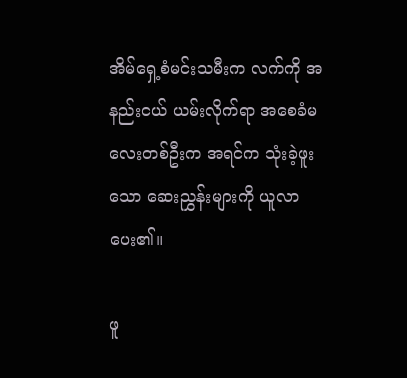အိမ်ရှေ့စံမင်းသမီးက လက်ကို အနည်းငယ် ယမ်းလိုက်ရာ အစေခံမလေးတစ်ဦးက အရင်က သုံးခဲ့ဖူးသော ဆေးညွှန်းများကို ယူလာပေး၏။

ဖူ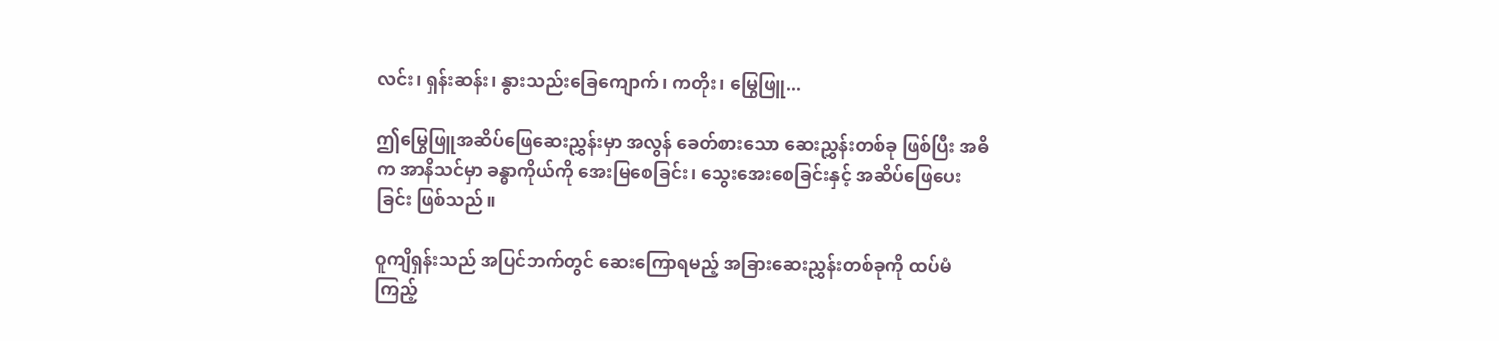လင်း၊ ရှန်းဆန်း၊ နွားသည်းခြေကျောက်၊ ကတိုး၊ မြွေဖြူ...

ဤမြွေဖြူအဆိပ်ဖြေဆေးညွှန်းမှာ အလွန် ခေတ်စားသော ဆေးညွှန်းတစ်ခု ဖြစ်ပြီး အဓိက အာနိသင်မှာ ခန္ဓာကိုယ်ကို အေးမြစေခြင်း၊ သွေးအေးစေခြင်းနှင့် အဆိပ်ဖြေပေးခြင်း ဖြစ်သည်။

ဝူကျိရှန်းသည် အပြင်ဘက်တွင် ဆေးကြောရမည့် အခြားဆေးညွှန်းတစ်ခုကို ထပ်မံ ကြည့်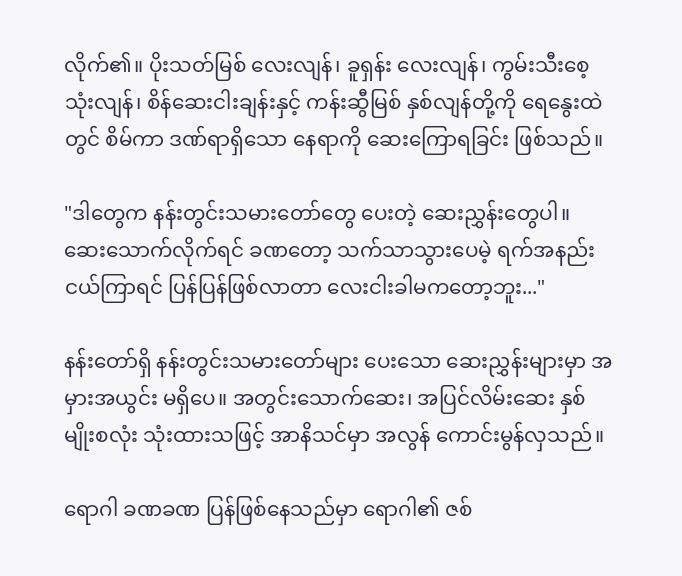လိုက်၏။ ပိုးသတ်မြစ် လေးလျန်၊ ခူရှန်း လေးလျန်၊ ကွမ်းသီးစေ့ သုံးလျန်၊ စိန်ဆေးငါးချန်းနှင့် ကန်းဆွီမြစ် နှစ်လျန်တို့ကို ရေနွေးထဲတွင် စိမ်ကာ ဒဏ်ရာရှိသော နေရာကို ဆေးကြောရခြင်း ဖြစ်သည်။

"ဒါတွေက နန်းတွင်းသမားတော်တွေ ပေးတဲ့ ဆေးညွှန်းတွေပါ။ ဆေးသောက်လိုက်ရင် ခဏတော့ သက်သာသွားပေမဲ့ ရက်အနည်းငယ်ကြာရင် ပြန်ပြန်ဖြစ်လာတာ လေးငါးခါမကတော့ဘူး..."

နန်းတော်ရှိ နန်းတွင်းသမားတော်များ ပေးသော ဆေးညွှန်းများမှာ အမှားအယွင်း မရှိပေ။ အတွင်းသောက်ဆေး၊ အပြင်လိမ်းဆေး နှစ်မျိုးစလုံး သုံးထားသဖြင့် အာနိသင်မှာ အလွန် ကောင်းမွန်လှသည်။

ရောဂါ ခဏခဏ ပြန်ဖြစ်နေသည်မှာ ရောဂါ၏ ဇစ်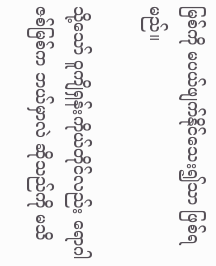မြစ်ကို မပယ်ဖျက်နိုင်သေး၍သာ ဖြစ်ရမည်။

သို့သော် ဝူကျိရှန်းကိုယ်တိုင်လည်း ရောဂါဇစ်မြစ်က ဘယ်မှာလဲ ဆိုသည်ကို မသိ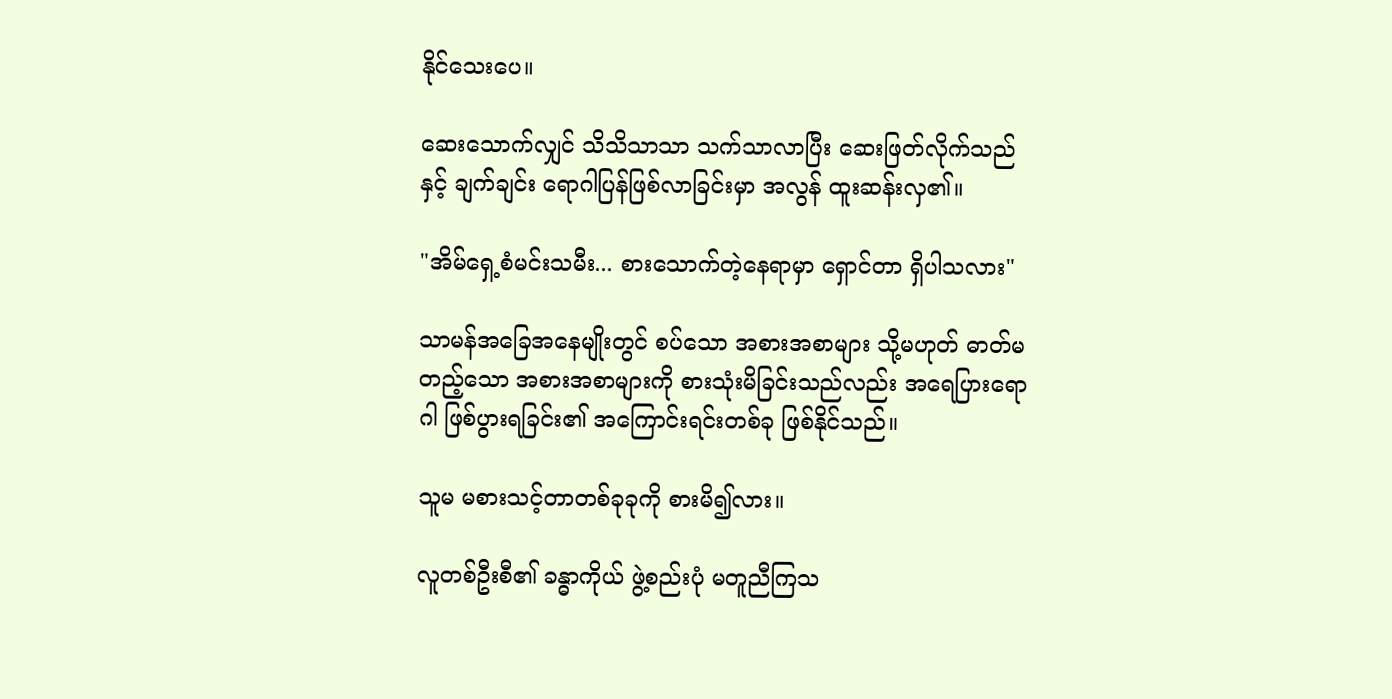နိုင်သေးပေ။

ဆေးသောက်လျှင် သိသိသာသာ သက်သာလာပြီး ဆေးဖြတ်လိုက်သည်နှင့် ချက်ချင်း ရောဂါပြန်ဖြစ်လာခြင်းမှာ အလွန် ထူးဆန်းလှ၏။

"အိမ်ရှေ့စံမင်းသမီး... စားသောက်တဲ့နေရာမှာ ရှောင်တာ ရှိပါသလား"

သာမန်အခြေအနေမျိုးတွင် စပ်သော အစားအစာများ သို့မဟုတ် ဓာတ်မတည့်သော အစားအစာများကို စားသုံးမိခြင်းသည်လည်း အရေပြားရောဂါ ဖြစ်ပွားရခြင်း၏ အကြောင်းရင်းတစ်ခု ဖြစ်နိုင်သည်။

သူမ မစားသင့်တာတစ်ခုခုကို စားမိ၍လား။

လူတစ်ဦးစီ၏ ခန္ဓာကိုယ် ဖွဲ့စည်းပုံ မတူညီကြသ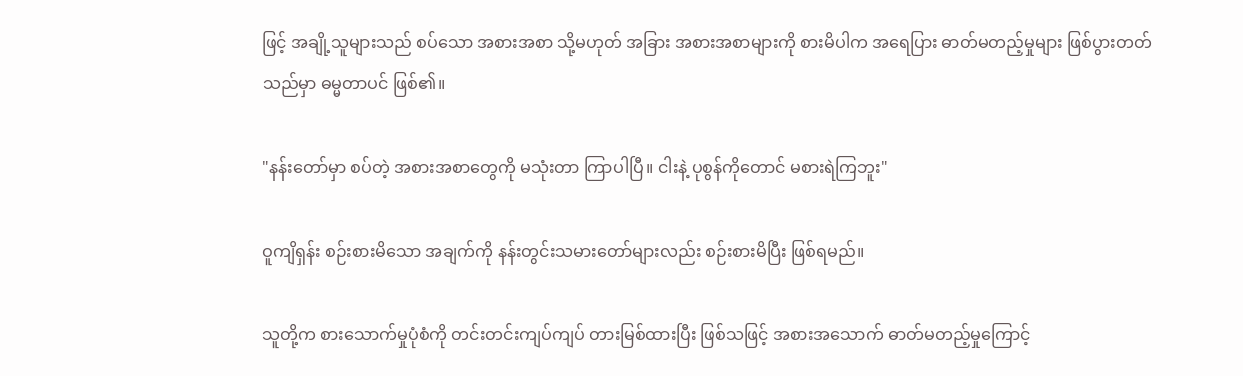ဖြင့် အချို့သူများသည် စပ်သော အစားအစာ သို့မဟုတ် အခြား အစားအစာများကို စားမိပါက အရေပြား ဓာတ်မတည့်မှုများ ဖြစ်ပွားတတ်သည်မှာ ဓမ္မတာပင် ဖြစ်၏။

"နန်းတော်မှာ စပ်တဲ့ အစားအစာတွေကို မသုံးတာ ကြာပါပြီ။ ငါးနဲ့ ပုစွန်ကိုတောင် မစားရဲကြဘူး"

ဝူကျိရှန်း စဉ်းစားမိသော အချက်ကို နန်းတွင်းသမားတော်များလည်း စဉ်းစားမိပြီး ဖြစ်ရမည်။

သူတို့က စားသောက်မှုပုံစံကို တင်းတင်းကျပ်ကျပ် တားမြစ်ထားပြီး ဖြစ်သဖြင့် အစားအသောက် ဓာတ်မတည့်မှုကြောင့်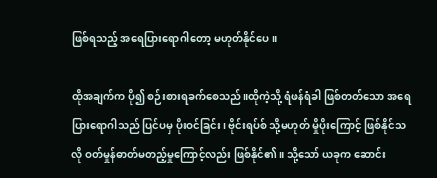ဖြစ်ရသည့် အရေပြားရောဂါတော့ မဟုတ်နိုင်ပေ။

ထိုအချက်က ပို၍ စဉ်းစားရခက်စေသည်။ထိုကဲ့သို့ ရံဖန်ရံခါ ဖြစ်တတ်သော အရေပြားရောဂါသည် ပြင်ပမှ ပိုးဝင်ခြင်း၊ ဗိုင်းရပ်စ် သို့မဟုတ် မှိုပိုးကြောင့် ဖြစ်နိုင်သလို ဝတ်မှုန်ဓာတ်မတည့်မှုကြောင့်လည်း ဖြစ်နိုင်၏။ သို့သော် ယခုက ဆောင်း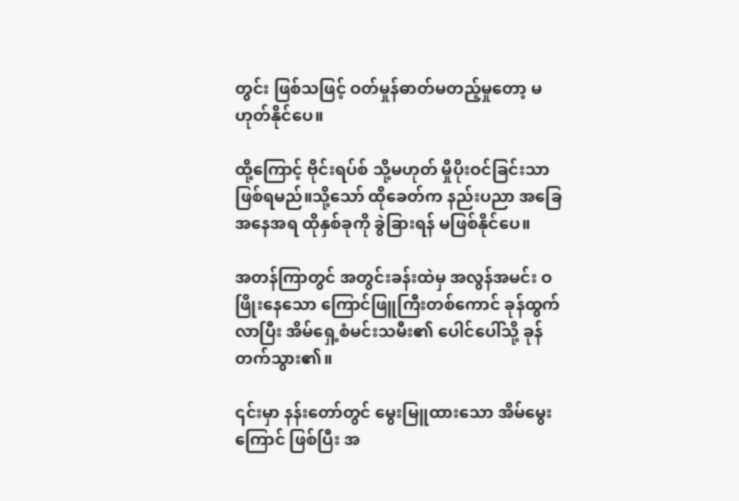တွင်း ဖြစ်သဖြင့် ဝတ်မှုန်ဓာတ်မတည့်မှုတော့ မဟုတ်နိုင်ပေ။

ထို့ကြောင့် ဗိုင်းရပ်စ် သို့မဟုတ် မှိုပိုးဝင်ခြင်းသာ ဖြစ်ရမည်။သို့သော် ထိုခေတ်က နည်းပညာ အခြေအနေအရ ထိုနှစ်ခုကို ခွဲခြားရန် မဖြစ်နိုင်ပေ။

အတန်ကြာတွင် အတွင်းခန်းထဲမှ အလွန်အမင်း ဝဖြိုးနေသော ကြောင်ဖြူကြီးတစ်ကောင် ခုန်ထွက်လာပြီး အိမ်ရှေ့စံမင်းသမီး၏ ပေါင်ပေါ်သို့ ခုန်တက်သွား၏။

၎င်းမှာ နန်းတော်တွင် မွေးမြူထားသော အိမ်မွေးကြောင် ဖြစ်ပြီး အ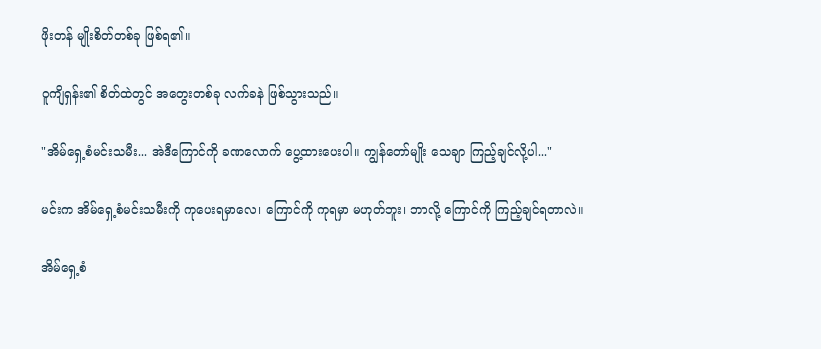ဖိုးတန် မျိုးစိတ်တစ်ခု ဖြစ်ရ၏။

ဝူကျိရှန်း၏ စိတ်ထဲတွင် အတွေးတစ်ခု လက်ခနဲ ဖြစ်သွားသည်။

"အိမ်ရှေ့စံမင်းသမီး... အဲဒီကြောင်ကို ခဏလောက် ပွေ့ထားပေးပါ။ ကျွန်တော်မျိုး သေချာ ကြည့်ချင်လို့ပါ..."

မင်းက အိမ်ရှေ့စံမင်းသမီးကို ကုပေးရမှာလေ၊ ကြောင်ကို ကုရမှာ မဟုတ်ဘူး၊ ဘာလို့ ကြောင်ကို ကြည့်ချင်ရတာလဲ။

အိမ်ရှေ့စံ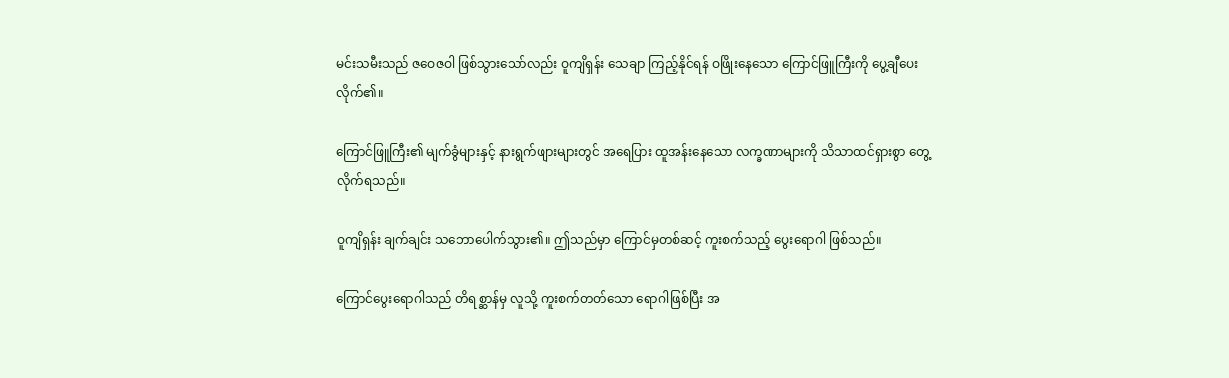မင်းသမီးသည် ဇဝေဇဝါ ဖြစ်သွားသော်လည်း ဝူကျိရှန်း သေချာ ကြည့်နိုင်ရန် ဝဖြိုးနေသော ကြောင်ဖြူကြီးကို ပွေ့ချီပေးလိုက်၏။

ကြောင်ဖြူကြီး၏ မျက်ခွံများနှင့် နားရွက်ဖျားများတွင် အရေပြား ထူအန်းနေသော လက္ခဏာများကို သိသာထင်ရှားစွာ တွေ့လိုက်ရသည်။

ဝူကျိရှန်း ချက်ချင်း သဘောပေါက်သွား၏။ ဤသည်မှာ ကြောင်မှတစ်ဆင့် ကူးစက်သည့် ပွေးရောဂါ ဖြစ်သည်။

ကြောင်ပွေးရောဂါသည် တိရစ္ဆာန်မှ လူသို့ ကူးစက်တတ်သော ရောဂါဖြစ်ပြီး အ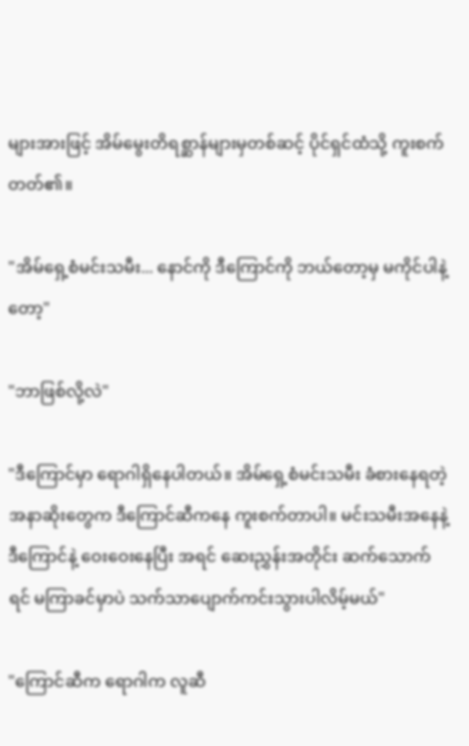များအားဖြင့် အိမ်မွေးတိရစ္ဆာန်များမှတစ်ဆင့် ပိုင်ရှင်ထံသို့ ကူးစက်တတ်၏။

"အိမ်ရှေ့စံမင်းသမီး... နောင်ကို ဒီကြောင်ကို ဘယ်တော့မှ မကိုင်ပါနဲ့တော့"

"ဘာဖြစ်လို့လဲ"

"ဒီကြောင်မှာ ရောဂါရှိနေပါတယ်။ အိမ်ရှေ့စံမင်းသမီး ခံစားနေရတဲ့ အနာဆိုးတွေက ဒီကြောင်ဆီကနေ ကူးစက်တာပါ။ မင်းသမီးအနေနဲ့ ဒီကြောင်နဲ့ ဝေးဝေးနေပြီး အရင် ဆေးညွှန်းအတိုင်း ဆက်သောက်ရင် မကြာခင်မှာပဲ သက်သာပျောက်ကင်းသွားပါလိမ့်မယ်"

"ကြောင်ဆီက ရောဂါက လူဆီ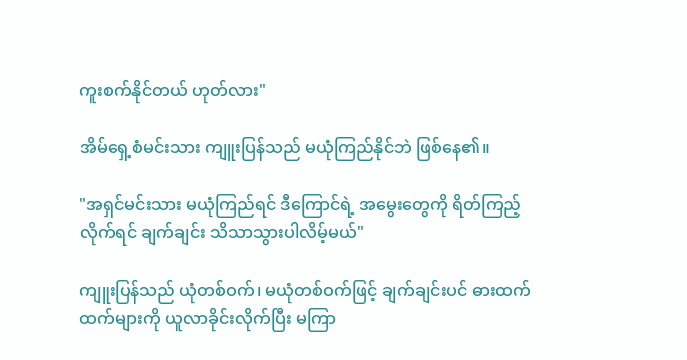ကူးစက်နိုင်တယ် ဟုတ်လား"

အိမ်ရှေ့စံမင်းသား ကျူးပြန်သည် မယုံကြည်နိုင်ဘဲ ဖြစ်နေ၏။

"အရှင်မင်းသား မယုံကြည်ရင် ဒီကြောင်ရဲ့ အမွေးတွေကို ရိတ်ကြည့်လိုက်ရင် ချက်ချင်း သိသာသွားပါလိမ့်မယ်"

ကျူးပြန်သည် ယုံတစ်ဝက်၊ မယုံတစ်ဝက်ဖြင့် ချက်ချင်းပင် ဓားထက်ထက်များကို ယူလာခိုင်းလိုက်ပြီး မကြာ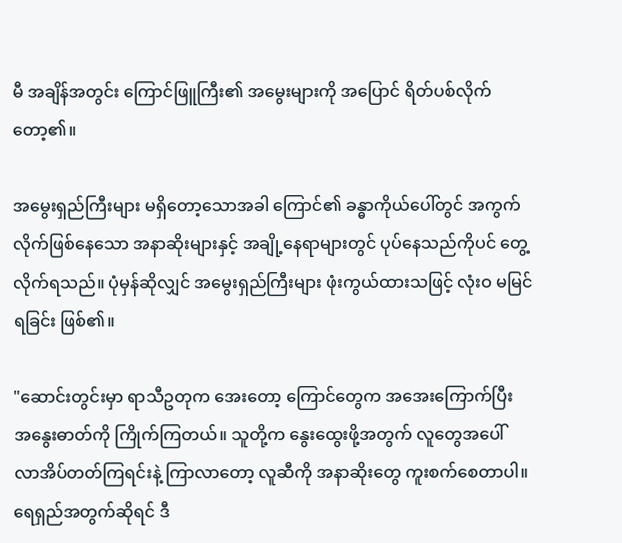မီ အချိန်အတွင်း ကြောင်ဖြူကြီး၏ အမွေးများကို အပြောင် ရိတ်ပစ်လိုက်တော့၏။

အမွေးရှည်ကြီးများ မရှိတော့သောအခါ ကြောင်၏ ခန္ဓာကိုယ်ပေါ်တွင် အကွက်လိုက်ဖြစ်နေသော အနာဆိုးများနှင့် အချို့နေရာများတွင် ပုပ်နေသည်ကိုပင် တွေ့လိုက်ရသည်။ ပုံမှန်ဆိုလျှင် အမွေးရှည်ကြီးများ ဖုံးကွယ်ထားသဖြင့် လုံးဝ မမြင်ရခြင်း ဖြစ်၏။

"ဆောင်းတွင်းမှာ ရာသီဥတုက အေးတော့ ကြောင်တွေက အအေးကြောက်ပြီး အနွေးဓာတ်ကို ကြိုက်ကြတယ်။ သူတို့က နွေးထွေးဖို့အတွက် လူတွေအပေါ် လာအိပ်တတ်ကြရင်းနဲ့ ကြာလာတော့ လူဆီကို အနာဆိုးတွေ ကူးစက်စေတာပါ။ ရေရှည်အတွက်ဆိုရင် ဒီ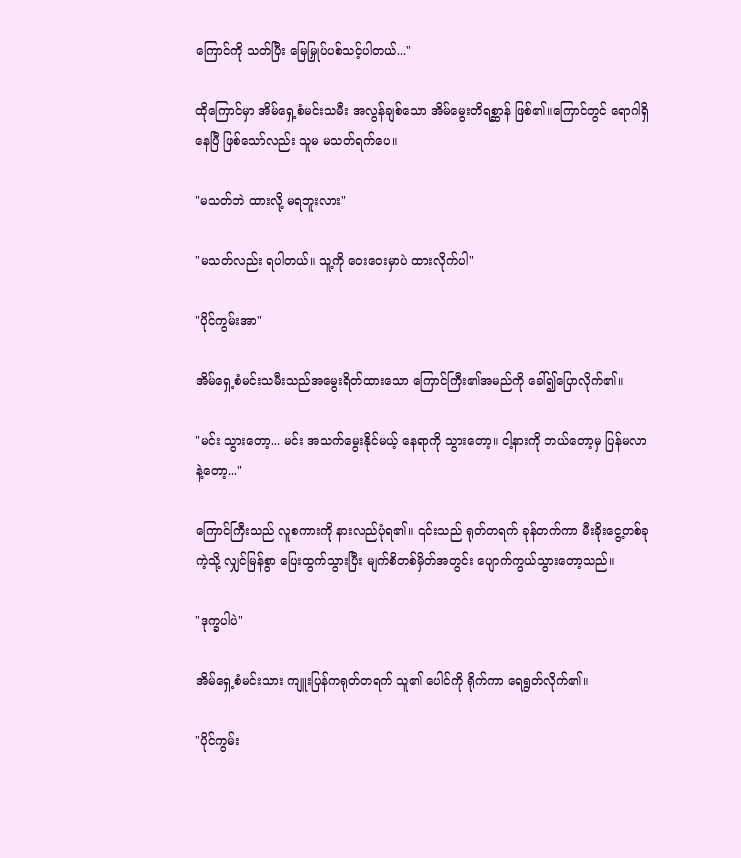ကြောင်ကို သတ်ပြီး မြေမြှုပ်ပစ်သင့်ပါတယ်..."

ထိုကြောင်မှာ အိမ်ရှေ့စံမင်းသမီး အလွန်ချစ်သော အိမ်မွေးတိရစ္ဆာန် ဖြစ်၏။ကြောင်တွင် ရောဂါရှိနေပြီ ဖြစ်သော်လည်း သူမ မသတ်ရက်ပေ။

"မသတ်ဘဲ ထားလို့ မရဘူးလား"

"မသတ်လည်း ရပါတယ်။ သူ့ကို ဝေးဝေးမှာပဲ ထားလိုက်ပါ"

"ပိုင်ကွမ်းအာ"

အိမ်ရှေ့စံမင်းသမီးသည်အမွေးရိတ်ထားသော ကြောင်ကြီး၏အမည်ကို ခေါ်၍ပြောလိုက်၏။

"မင်း သွားတော့... မင်း အသက်မွေးနိုင်မယ့် နေရာကို သွားတော့။ ငါ့နားကို ဘယ်တော့မှ ပြန်မလာနဲ့တော့..."

ကြောင်ကြီးသည် လူစကားကို နားလည်ပုံရ၏။ ၎င်းသည် ရုတ်တရက် ခုန်တက်ကာ မီးခိုးငွေ့တစ်ခုကဲ့သို့ လျှင်မြန်စွာ ပြေးထွက်သွားပြီး မျက်စိတစ်မှိတ်အတွင်း ပျောက်ကွယ်သွားတော့သည်။

"ဒုက္ခပါပဲ"

အိမ်ရှေ့စံမင်းသား ကျူးပြန်ကရုတ်တရက် သူ၏ ပေါင်ကို ရိုက်ကာ ရေရွတ်လိုက်၏။

"ပိုင်ကွမ်း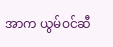အာက ယွမ်ဝင်ဆီ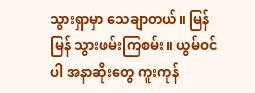သွားရှာမှာ သေချာတယ်။ မြန်မြန် သွားဖမ်းကြစမ်း။ ယွမ်ဝင်ပါ အနာဆိုးတွေ ကူးကုန်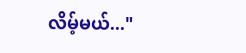လိမ့်မယ်..."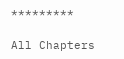*********

All Chapters